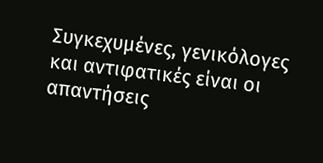Συγκεχυμένες, γενικόλογες και αντιφατικές είναι οι απαντήσεις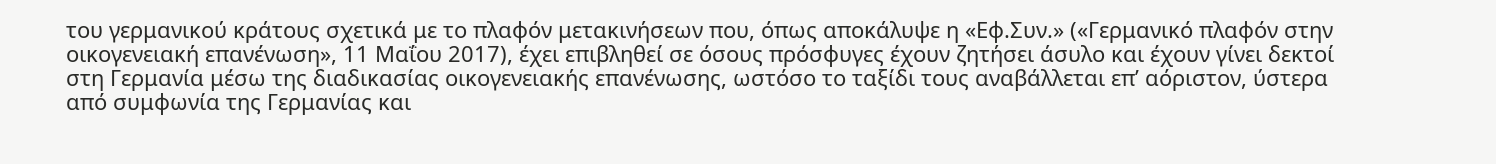του γερμανικού κράτους σχετικά με το πλαφόν μετακινήσεων που, όπως αποκάλυψε η «Εφ.Συν.» («Γερμανικό πλαφόν στην οικογενειακή επανένωση», 11 Μαΐου 2017), έχει επιβληθεί σε όσους πρόσφυγες έχουν ζητήσει άσυλο και έχουν γίνει δεκτοί στη Γερμανία μέσω της διαδικασίας οικογενειακής επανένωσης, ωστόσο το ταξίδι τους αναβάλλεται επ’ αόριστον, ύστερα από συμφωνία της Γερμανίας και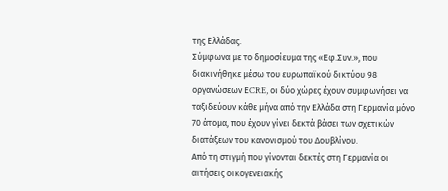της Ελλάδας.
Σύμφωνα με το δημοσίευμα της «Εφ.Συν.», που διακινήθηκε μέσω του ευρωπαϊκού δικτύου 98 οργανώσεων ΕCRE, οι δύο χώρες έχουν συμφωνήσει να ταξιδεύουν κάθε μήνα από την Ελλάδα στη Γερμανία μόνο 70 άτομα, που έχουν γίνει δεκτά βάσει των σχετικών διατάξεων του κανονισμού του Δουβλίνου.
Από τη στιγμή που γίνονται δεκτές στη Γερμανία οι αιτήσεις οικογενειακής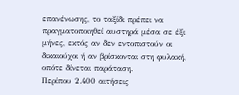επανένωσης, το ταξίδι πρέπει να πραγματοποιηθεί αυστηρά μέσα σε έξι μήνες, εκτός αν δεν εντοπιστούν οι δικαιούχοι ή αν βρίσκονται στη φυλακή, οπότε δίνεται παράταση.
Περίπου 2.400 αιτήσεις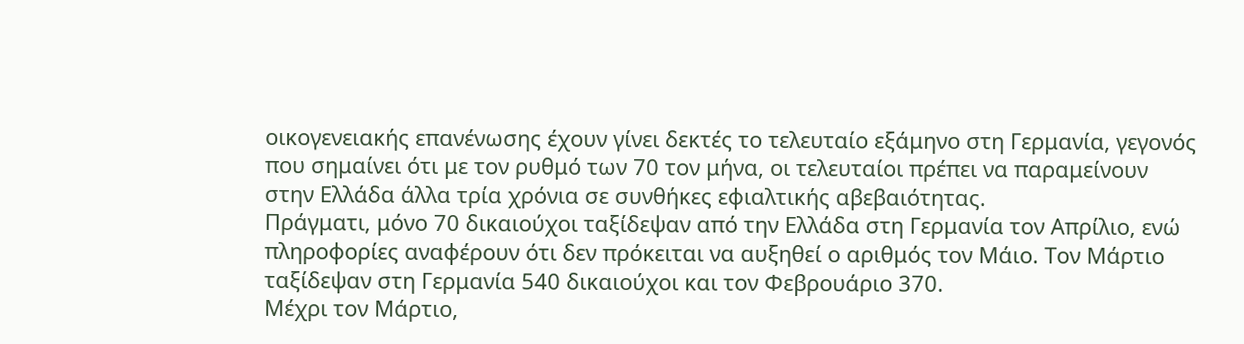οικογενειακής επανένωσης έχουν γίνει δεκτές το τελευταίο εξάμηνο στη Γερμανία, γεγονός που σημαίνει ότι με τον ρυθμό των 70 τον μήνα, οι τελευταίοι πρέπει να παραμείνουν στην Ελλάδα άλλα τρία χρόνια σε συνθήκες εφιαλτικής αβεβαιότητας.
Πράγματι, μόνο 70 δικαιούχοι ταξίδεψαν από την Ελλάδα στη Γερμανία τον Απρίλιο, ενώ πληροφορίες αναφέρουν ότι δεν πρόκειται να αυξηθεί ο αριθμός τον Μάιο. Τον Μάρτιο ταξίδεψαν στη Γερμανία 540 δικαιούχοι και τον Φεβρουάριο 370.
Μέχρι τον Μάρτιο,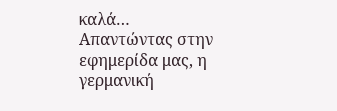καλά…
Απαντώντας στην εφημερίδα μας, η γερμανική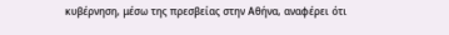κυβέρνηση, μέσω της πρεσβείας στην Αθήνα, αναφέρει ότι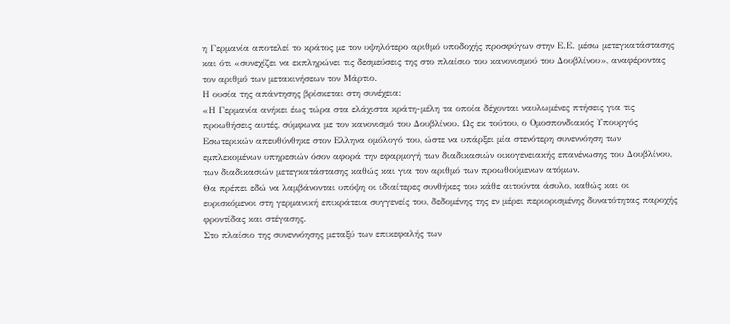η Γερμανία αποτελεί το κράτος με τον υψηλότερο αριθμό υποδοχής προσφύγων στην Ε.Ε. μέσω μετεγκατάστασης και ότι «συνεχίζει να εκπληρώνει τις δεσμεύσεις της στο πλαίσιο του κανονισμού του Δουβλίνου», αναφέροντας τον αριθμό των μετακινήσεων τον Μάρτιο.
Η ουσία της απάντησης βρίσκεται στη συνέχεια:
«Η Γερμανία ανήκει έως τώρα στα ελάχιστα κράτη-μέλη τα οποία δέχονται ναυλωμένες πτήσεις για τις προωθήσεις αυτές, σύμφωνα με τον κανονισμό του Δουβλίνου. Ως εκ τούτου, ο Ομοσπονδιακός Υπουργός Εσωτερικών απευθύνθηκε στον Ελληνα ομόλογό του, ώστε να υπάρξει μία στενότερη συνεννόηση των εμπλεκομένων υπηρεσιών όσον αφορά την εφαρμογή των διαδικασιών οικογενειακής επανένωσης του Δουβλίνου, των διαδικασιών μετεγκατάστασης καθώς και για τον αριθμό των προωθούμενων ατόμων.
Θα πρέπει εδώ να λαμβάνονται υπόψη οι ιδιαίτερες συνθήκες του κάθε αιτούντα άσυλο, καθώς και οι ευρισκόμενοι στη γερμανική επικράτεια συγγενείς του, δεδομένης της εν μέρει περιορισμένης δυνατότητας παροχής φροντίδας και στέγασης.
Στο πλαίσιο της συνεννόησης μεταξύ των επικεφαλής των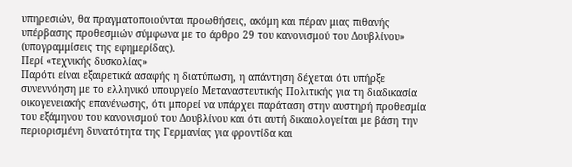υπηρεσιών, θα πραγματοποιούνται προωθήσεις, ακόμη και πέραν μιας πιθανής υπέρβασης προθεσμιών σύμφωνα με το άρθρο 29 του κανονισμού του Δουβλίνου» (υπογραμμίσεις της εφημερίδας).
Περί «τεχνικής δυσκολίας»
Παρότι είναι εξαιρετικά ασαφής η διατύπωση, η απάντηση δέχεται ότι υπήρξε συνεννόηση με το ελληνικό υπουργείο Μεταναστευτικής Πολιτικής για τη διαδικασία οικογενειακής επανένωσης, ότι μπορεί να υπάρχει παράταση στην αυστηρή προθεσμία του εξάμηνου του κανονισμού του Δουβλίνου και ότι αυτή δικαιολογείται με βάση την περιορισμένη δυνατότητα της Γερμανίας για φροντίδα και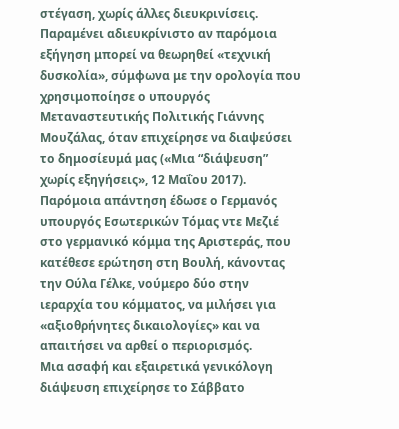στέγαση, χωρίς άλλες διευκρινίσεις.
Παραμένει αδιευκρίνιστο αν παρόμοια εξήγηση μπορεί να θεωρηθεί «τεχνική δυσκολία», σύμφωνα με την ορολογία που χρησιμοποίησε ο υπουργός Μεταναστευτικής Πολιτικής Γιάννης Μουζάλας, όταν επιχείρησε να διαψεύσει το δημοσίευμά μας («Μια “διάψευση” χωρίς εξηγήσεις», 12 Μαΐου 2017).
Παρόμοια απάντηση έδωσε ο Γερμανός υπουργός Εσωτερικών Τόμας ντε Μεζιέ στο γερμανικό κόμμα της Αριστεράς, που κατέθεσε ερώτηση στη Βουλή, κάνοντας την Ούλα Γέλκε, νούμερο δύο στην ιεραρχία του κόμματος, να μιλήσει για «αξιοθρήνητες δικαιολογίες» και να απαιτήσει να αρθεί ο περιορισμός.
Μια ασαφή και εξαιρετικά γενικόλογη διάψευση επιχείρησε το Σάββατο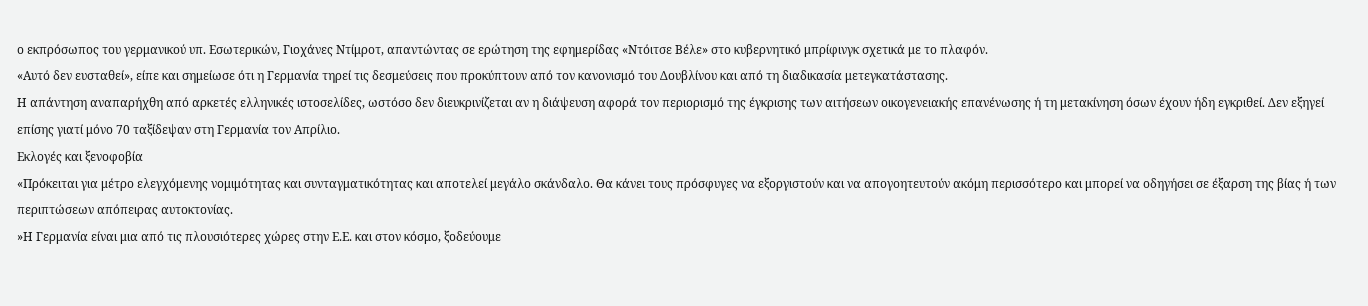ο εκπρόσωπος του γερμανικού υπ. Εσωτερικών, Γιοχάνες Ντίμροτ, απαντώντας σε ερώτηση της εφημερίδας «Ντόιτσε Βέλε» στο κυβερνητικό μπρίφινγκ σχετικά με το πλαφόν.
«Αυτό δεν ευσταθεί», είπε και σημείωσε ότι η Γερμανία τηρεί τις δεσμεύσεις που προκύπτουν από τον κανονισμό του Δουβλίνου και από τη διαδικασία μετεγκατάστασης.
Η απάντηση αναπαρήχθη από αρκετές ελληνικές ιστοσελίδες, ωστόσο δεν διευκρινίζεται αν η διάψευση αφορά τον περιορισμό της έγκρισης των αιτήσεων οικογενειακής επανένωσης ή τη μετακίνηση όσων έχουν ήδη εγκριθεί. Δεν εξηγεί επίσης γιατί μόνο 70 ταξίδεψαν στη Γερμανία τον Απρίλιο.
Εκλογές και ξενοφοβία
«Πρόκειται για μέτρο ελεγχόμενης νομιμότητας και συνταγματικότητας και αποτελεί μεγάλο σκάνδαλο. Θα κάνει τους πρόσφυγες να εξοργιστούν και να απογοητευτούν ακόμη περισσότερο και μπορεί να οδηγήσει σε έξαρση της βίας ή των περιπτώσεων απόπειρας αυτοκτονίας.
»Η Γερμανία είναι μια από τις πλουσιότερες χώρες στην Ε.Ε. και στον κόσμο, ξοδεύουμε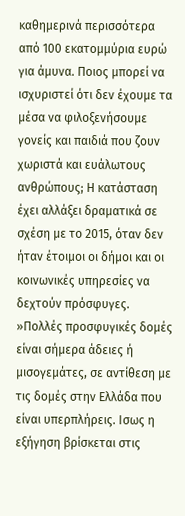καθημερινά περισσότερα από 100 εκατομμύρια ευρώ για άμυνα. Ποιος μπορεί να ισχυριστεί ότι δεν έχουμε τα μέσα να φιλοξενήσουμε γονείς και παιδιά που ζουν χωριστά και ευάλωτους ανθρώπους; Η κατάσταση έχει αλλάξει δραματικά σε σχέση με το 2015, όταν δεν ήταν έτοιμοι οι δήμοι και οι κοινωνικές υπηρεσίες να δεχτούν πρόσφυγες.
»Πολλές προσφυγικές δομές είναι σήμερα άδειες ή μισογεμάτες, σε αντίθεση με τις δομές στην Ελλάδα που είναι υπερπλήρεις. Ισως η εξήγηση βρίσκεται στις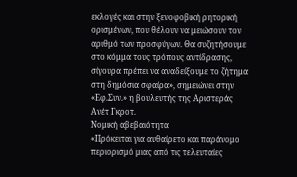εκλογές και στην ξενοφοβική ρητορική ορισμένων, που θέλουν να μειώσουν τον αριθμό των προσφύγων. Θα συζητήσουμε στο κόμμα τους τρόπους αντίδρασης, σίγουρα πρέπει να αναδείξουμε το ζήτημα στη δημόσια σφαίρα», σημειώνει στην «Εφ.Συν.» η βουλευτής της Αριστεράς Ανέτ Γκροτ.
Νομική αβεβαιότητα
«Πρόκειται για αυθαίρετο και παράνομο περιορισμό μιας από τις τελευταίες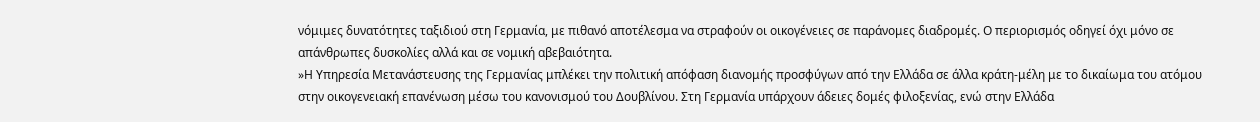νόμιμες δυνατότητες ταξιδιού στη Γερμανία, με πιθανό αποτέλεσμα να στραφούν οι οικογένειες σε παράνομες διαδρομές. Ο περιορισμός οδηγεί όχι μόνο σε απάνθρωπες δυσκολίες αλλά και σε νομική αβεβαιότητα.
»Η Υπηρεσία Μετανάστευσης της Γερμανίας μπλέκει την πολιτική απόφαση διανομής προσφύγων από την Ελλάδα σε άλλα κράτη-μέλη με το δικαίωμα του ατόμου στην οικογενειακή επανένωση μέσω του κανονισμού του Δουβλίνου. Στη Γερμανία υπάρχουν άδειες δομές φιλοξενίας, ενώ στην Ελλάδα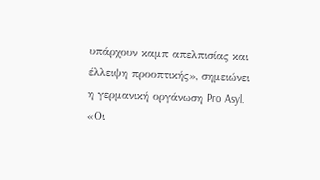υπάρχουν καμπ απελπισίας και έλλειψη προοπτικής», σημειώνει η γερμανική οργάνωση Pro Asyl.
«Οι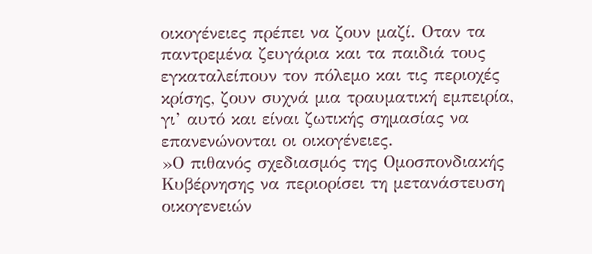οικογένειες πρέπει να ζουν μαζί. Οταν τα παντρεμένα ζευγάρια και τα παιδιά τους εγκαταλείπουν τον πόλεμο και τις περιοχές κρίσης, ζουν συχνά μια τραυματική εμπειρία, γι’ αυτό και είναι ζωτικής σημασίας να επανενώνονται οι οικογένειες.
»Ο πιθανός σχεδιασμός της Ομοσπονδιακής Κυβέρνησης να περιορίσει τη μετανάστευση οικογενειών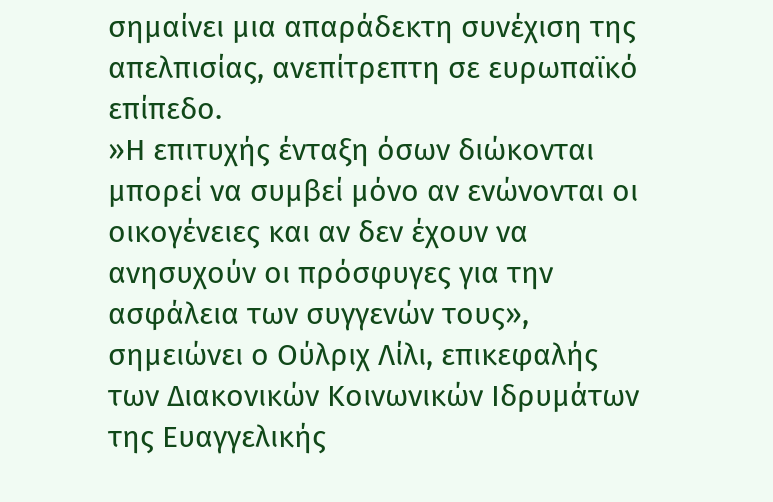σημαίνει μια απαράδεκτη συνέχιση της απελπισίας, ανεπίτρεπτη σε ευρωπαϊκό επίπεδο.
»Η επιτυχής ένταξη όσων διώκονται μπορεί να συμβεί μόνο αν ενώνονται οι οικογένειες και αν δεν έχουν να ανησυχούν οι πρόσφυγες για την ασφάλεια των συγγενών τους», σημειώνει ο Ούλριχ Λίλι, επικεφαλής των Διακονικών Κοινωνικών Ιδρυμάτων της Ευαγγελικής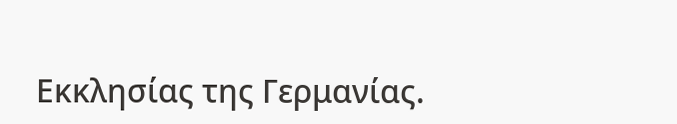Εκκλησίας της Γερμανίας.